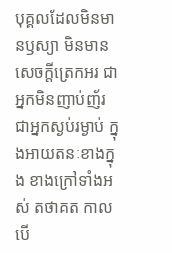បុគ្គលដែលមិនមានឫស្យា មិនមានសេចក្តីត្រេកអរ ជាអ្នកមិនញាប់ញ័រ ជាអ្នកស្ងប់រម្ងាប់ ក្នុងអាយតនៈខាងក្នុង ខាងក្រៅទាំងអស់ តថាគត កាលបើ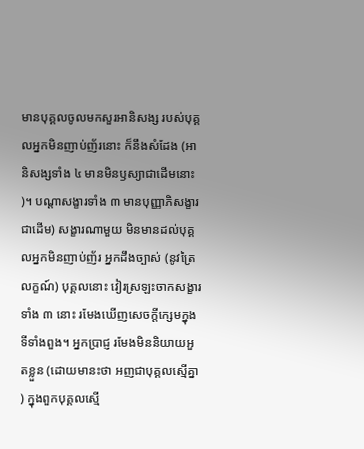មានបុគ្គលចូលមកសួរអានិសង្ស របស់បុគ្គលអ្នកមិនញាប់ញ័រនោះ ក៏នឹងសំដែង (អានិសង្សទាំង ៤ មានមិនឫស្យាជាដើមនោះ)។ បណ្តាសង្ខារទាំង ៣ មានបុញ្ញាភិសង្ខារជាដើម) សង្ខារណាមួយ មិនមានដល់បុគ្គលអ្នកមិនញាប់ញ័រ អ្នកដឹងច្បាស់ (នូវត្រៃលក្ខណ៍) បុគ្គលនោះ វៀរស្រឡះចាកសង្ខារទាំង ៣ នោះ រមែងឃើញសេចក្តីក្សេមក្នុងទីទាំងពួង។ អ្នកបា្រជ្ញ រមែងមិននិយាយអួតខ្លួន (ដោយមានះថា អញជាបុគ្គលស្មើគ្នា) ក្នុងពួកបុគ្គលស្មើ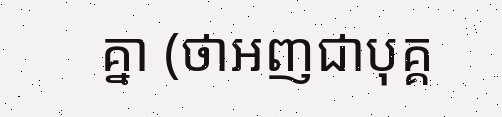គ្នា (ថាអញជាបុគ្គ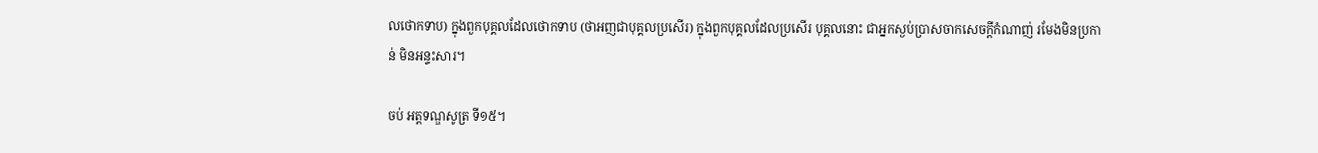លថោកទាប) ក្នុងពួកបុគ្គលដែលថោកទាប (ថាអញជាបុគ្គលប្រសើរ) ក្នុងពួកបុគ្គលដែលប្រសើរ បុគ្គលនោះ ជាអ្នកស្ងប់បា្រសចាកសេចក្តីកំណាញ់ រមែងមិនប្រកាន់ មិនអន្ទះសារ។

ចប់ អត្តទណ្ឌសូត្រ ទី១៥។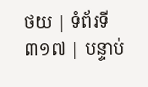ថយ | ទំព័រទី ៣១៧ | បន្ទាប់